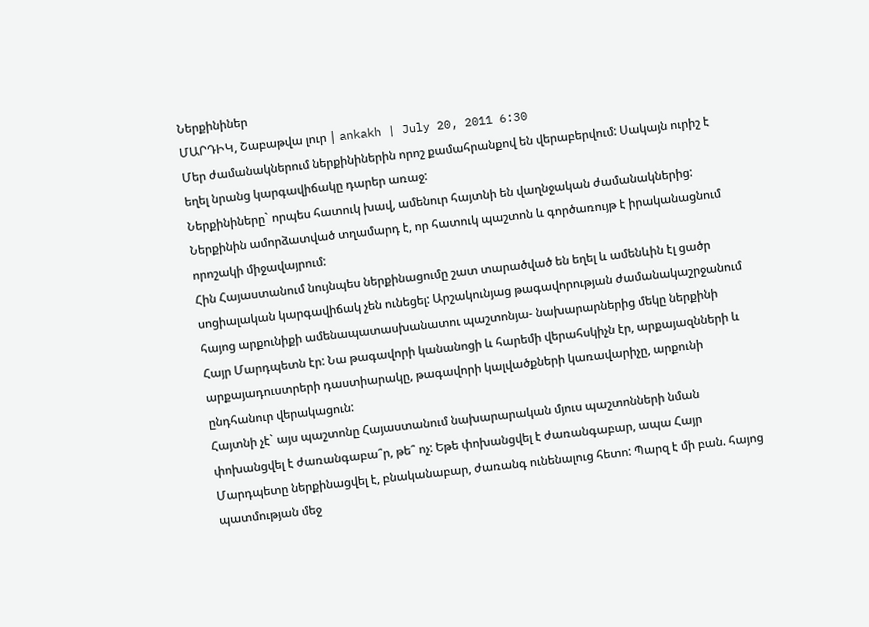Ներքինիներ
ՄԱՐԴԻԿ, Շաբաթվա լուր | ankakh | July 20, 2011 6:30
Մեր ժամանակներում ներքինիներին որոշ քամահրանքով են վերաբերվում: Սակայն ուրիշ է եղել նրանց կարգավիճակը դարեր առաջ:
Ներքինիները` որպես հատուկ խավ, ամենուր հայտնի են վաղնջական ժամանակներից: Ներքինին ամորձատված տղամարդ է, որ հատուկ պաշտոն և գործառույթ է իրականացնում որոշակի միջավայրում:
Հին Հայաստանում նույնպես ներքինացումը շատ տարածված են եղել և ամենևին էլ ցածր սոցիալական կարգավիճակ չեն ունեցել: Արշակունյաց թագավորության ժամանակաշրջանում հայոց արքունիքի ամենապատասխանատու պաշտոնյա- նախարարներից մեկը ներքինի Հայր Մարդպետն էր: Նա թագավորի կանանոցի և հարեմի վերահսկիչն էր, արքայազնների և արքայադուստրերի դաստիարակը, թագավորի կալվածքների կառավարիչը, արքունի ընդհանուր վերակացուն:
Հայտնի չէ` այս պաշտոնը Հայաստանում նախարարական մյուս պաշտոնների նման փոխանցվել է ժառանգաբա՞ր, թե՞ ոչ: Եթե փոխանցվել է ժառանգաբար, ապա Հայր Մարդպետը ներքինացվել է, բնականաբար, ժառանգ ունենալուց հետո: Պարզ է մի բան. հայոց պատմության մեջ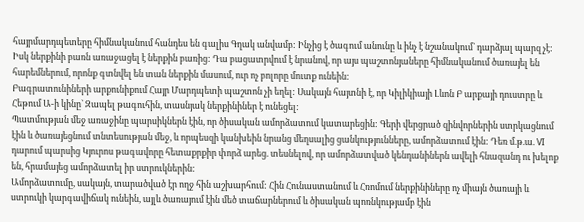հայրմարդպետերը հիմնականում հանդես են գալիս Գղակ անվամբ: Ինչից է ծագում անունը և ինչ է նշանակում` դարձյալ պարզ չէ:
Իսկ ներքինի բառն առաջացել է ներքին բառից: Դա բացատրվում է նրանով, որ այս պաշտոնյաները հիմնականում ծառայել են հարեմներում, որոնք գտնվել են տան ներքին մասում, ուր ոչ բոլորը մուտք ունեին:
Բագրատունիների արքունիքում Հայր Մարդպետի պաշտոն չի եղել: Սակայն հայտնի է, որ Կիլիկիայի Լևոն Բ արքայի դուստրը և Հեթում Ա-ի կինը` Զապել թագուհին, տասնյակ ներքինիներ է ունեցել:
Պատմության մեջ առաջինը պարսիկներն էին, որ ծիսական ամորձատում կատարեցին: Գերի վերցրած զինվորներին ստրկացնում էին և ծառայեցնում տնտեսության մեջ, և որպեսզի կանխեին նրանց մեղսալից ցանկությունները, ամորձատում էին: Դեռ մ.թ.ա. VI դարում պարսից Կյուրոս թագավորը հետաքրքիր փորձ արեց. տեսնելով, որ ամորձատված կենդանիներն ավելի հնազանդ ու խելոք են, հրամայեց ամորձատել իր ստրուկներին:
Ամորձատումը, սակայն, տարածված էր ողջ հին աշխարհում: Հին Հունաստանում և Հռոմում ներքինիները ոչ միայն ծառայի և ստրուկի կարգավիճակ ունեին, այլև ծառայում էին մեծ տաճարներում և ծիսական պոռնկությամբ էին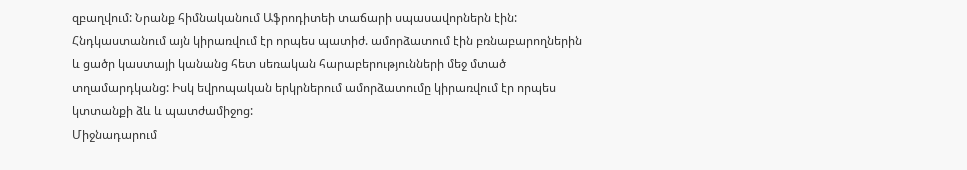զբաղվում: Նրանք հիմնականում Աֆրոդիտեի տաճարի սպասավորներն էին: Հնդկաստանում այն կիրառվում էր որպես պատիժ. ամորձատում էին բռնաբարողներին և ցածր կաստայի կանանց հետ սեռական հարաբերությունների մեջ մտած տղամարդկանց: Իսկ եվրոպական երկրներում ամորձատումը կիրառվում էր որպես կտտանքի ձև և պատժամիջոց:
Միջնադարում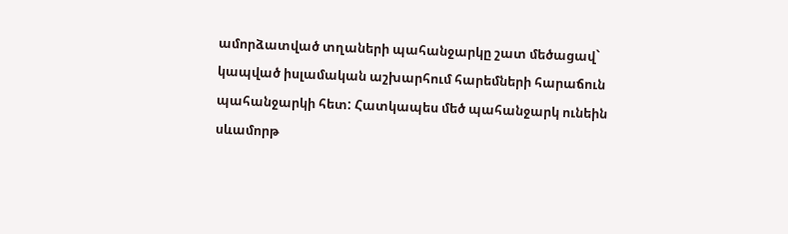ամորձատված տղաների պահանջարկը շատ մեծացավ` կապված իսլամական աշխարհում հարեմների հարաճուն պահանջարկի հետ: Հատկապես մեծ պահանջարկ ունեին սևամորթ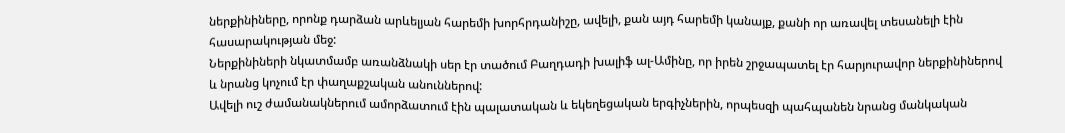ներքինիները, որոնք դարձան արևելյան հարեմի խորհրդանիշը, ավելի, քան այդ հարեմի կանայք, քանի որ առավել տեսանելի էին հասարակության մեջ:
Ներքինիների նկատմամբ առանձնակի սեր էր տածում Բաղդադի խալիֆ ալ-Ամինը, որ իրեն շրջապատել էր հարյուրավոր ներքինիներով և նրանց կոչում էր փաղաքշական անուններով:
Ավելի ուշ ժամանակներում ամորձատում էին պալատական և եկեղեցական երգիչներին, որպեսզի պահպանեն նրանց մանկական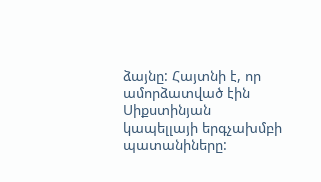ձայնը: Հայտնի է, որ ամորձատված էին Սիքստինյան կապելլայի երգչախմբի պատանիները: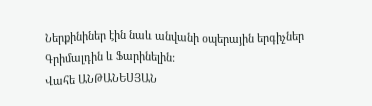Ներքինիներ էին նաև անվանի օպերային երգիչներ Գրիմալդին և Ֆարինելին:
Վահե ԱՆԹԱՆԵՍՅԱՆ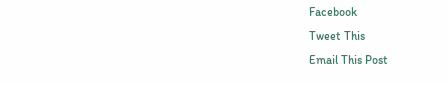Facebook
Tweet This
Email This Post